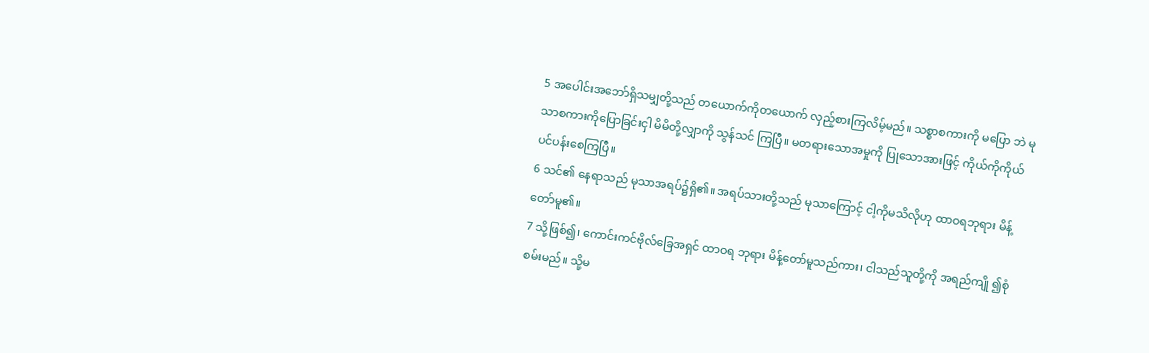5 အပေါင်းအဘော်ရှိသမျှတို့သည် တယောက်ကိုတယောက် လှည့်စားကြလိမ့်မည်။ သစ္စာစကားကို မပြော ဘဲ မုသာစကားကိုပြောခြင်းငှါ မိမိတို့လျှာကို သွန်သင် ကြပြီ။ မတရားသောအမှုကို ပြုသောအားဖြင့် ကိုယ်ကိုကိုယ် ပင်ပန်းစေကြပြီ။
6 သင်၏ နေရာသည် မုသာအရပ်၌ရှိ၏။ အရပ်သားတို့သည် မုသာကြောင့် ငါ့ကိုမသိလိုဟု ထာဝရဘုရား မိန့်တော်မူ၏။
7 သို့ဖြစ်၍၊ ကောင်းကင်ဗိုလ်ခြေအရှင် ထာဝရ ဘုရား မိန့်တော်မူသည်ကား၊ ငါသည်သူတို့ကို အရည်ကျို ၍စုံစမ်းမည်။ သို့မ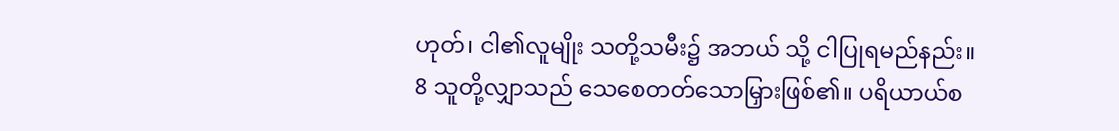ဟုတ်၊ ငါ၏လူမျိုး သတို့သမီး၌ အဘယ် သို့ ငါပြုရမည်နည်း။
8 သူတို့လျှာသည် သေစေတတ်သောမြှားဖြစ်၏။ ပရိယာယ်စ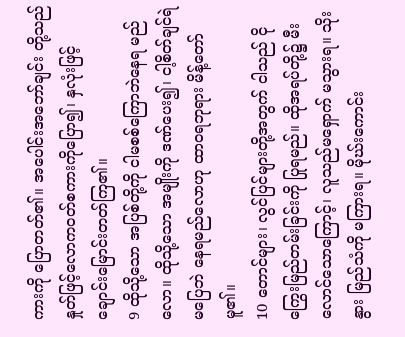ကားကို ပြောတတ်၏။ အပေါင်းအဘော်ချင်း တို့သည် နှုတ်ဖြင့်လောကဝတ်စကားကိုပြော၍၊ နှလုံးဖြင့် ချောင်းမြောင်းတတ်ကြ၏။
9 ထိုသို့သော အပြစ်တို့ကို ငါမစစ်ကြောဘဲနေရ မည်လော။ ထိုသို့သော အမျိုးကို ဒဏ်ပေး၍၊ ငါ့စိတ်ချင်ရဲ မပြေဘဲ နေရမည်လောဟု ထာဝရဘုရား မိန့်တော်မူ၏။
10 တောင်များ၊ လွင်ပြင်များတို့အတွက် ငါသည် ငိုကြွေးမြည်တမ်းခြင်းကို ပြုရမည်။ ထိုအရပ်တို့၌ မီးလောင်သောကြောင့်၊ လူသည်မရှောက် မသွားရ။ သိုး နွား မြည်သံကို မကြားရ။ မိုဃ်းကောင်း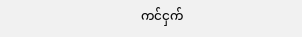ကင်ငှက်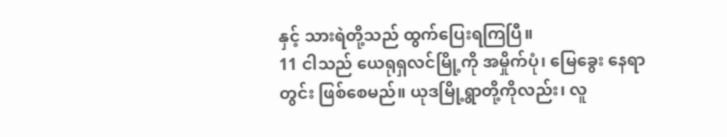နှင့် သားရဲတို့သည် ထွက်ပြေးရကြပြီ။
11 ငါသည် ယေရုရှလင်မြို့ကို အမှိုက်ပုံ၊ မြေခွေး နေရာတွင်း ဖြစ်စေမည်။ ယုဒမြို့ရွာတို့ကိုလည်း၊ လူ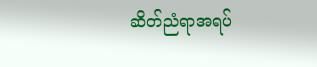ဆိတ်ညံရာအရပ်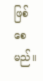ဖြစ်စေမည်။